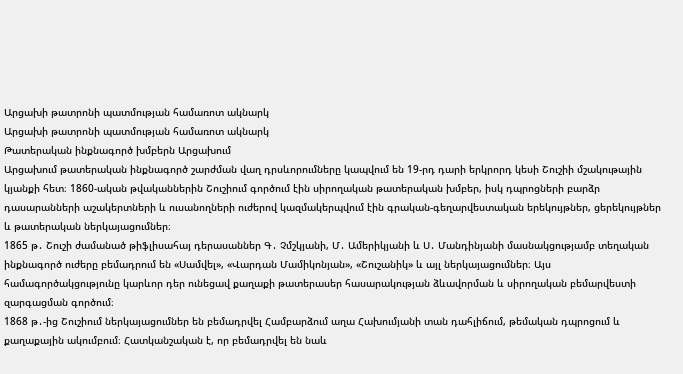Արցախի թատրոնի պատմության համառոտ ակնարկ
Արցախի թատրոնի պատմության համառոտ ակնարկ
Թատերական ինքնագործ խմբերն Արցախում
Արցախում թատերական ինքնագործ շարժման վաղ դրսևորումները կապվում են 19-րդ դարի երկրորդ կեսի Շուշիի մշակութային կյանքի հետ։ 1860-ական թվականներին Շուշիում գործում էին սիրողական թատերական խմբեր, իսկ դպրոցների բարձր դասարանների աշակերտների և ուսանողների ուժերով կազմակերպվում էին գրական-գեղարվեստական երեկույթներ, ցերեկույթներ և թատերական ներկայացումներ։
1865 թ․ Շուշի ժամանած թիֆլիսահայ դերասաններ Գ․ Չմշկյանի, Մ․ Ամերիկյանի և Ս․ Մանդինյանի մասնակցությամբ տեղական ինքնագործ ուժերը բեմադրում են «Սամվել», «Վարդան Մամիկոնյան», «Շուշանիկ» և այլ ներկայացումներ։ Այս համագործակցությունը կարևոր դեր ունեցավ քաղաքի թատերասեր հասարակության ձևավորման և սիրողական բեմարվեստի զարգացման գործում։
1868 թ․-ից Շուշիում ներկայացումներ են բեմադրվել Համբարձում աղա Հախումյանի տան դահլիճում, թեմական դպրոցում և քաղաքային ակումբում։ Հատկանշական է, որ բեմադրվել են նաև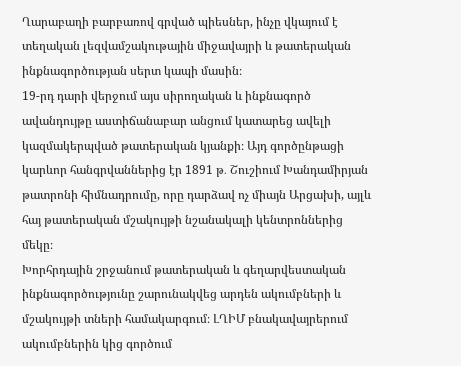Ղարաբաղի բարբառով գրված պիեսներ, ինչը վկայում է տեղական լեզվամշակութային միջավայրի և թատերական ինքնագործության սերտ կապի մասին։
19-րդ դարի վերջում այս սիրողական և ինքնագործ ավանդույթը աստիճանաբար անցում կատարեց ավելի կազմակերպված թատերական կյանքի։ Այդ գործընթացի կարևոր հանգրվաններից էր 1891 թ․ Շուշիում Խանդամիրյան թատրոնի հիմնադրումը, որը դարձավ ոչ միայն Արցախի, այլև հայ թատերական մշակույթի նշանակալի կենտրոններից մեկը։
Խորհրդային շրջանում թատերական և գեղարվեստական ինքնագործությունը շարունակվեց արդեն ակումբների և մշակույթի տների համակարգում։ ԼՂԻՄ բնակավայրերում ակումբներին կից գործում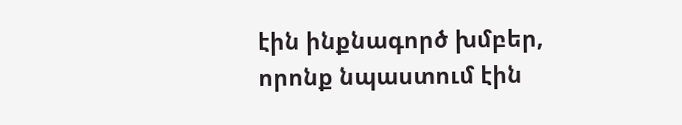էին ինքնագործ խմբեր, որոնք նպաստում էին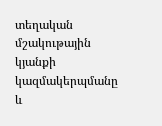տեղական մշակութային կյանքի կազմակերպմանը և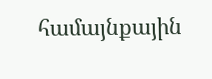համայնքային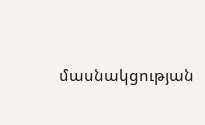մասնակցության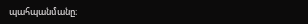պահպանմանը։